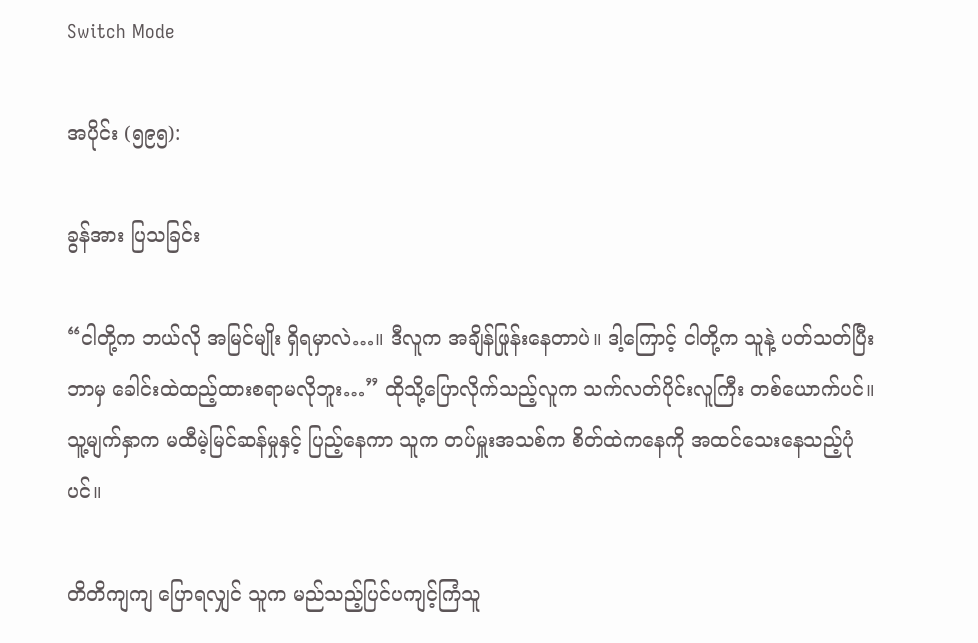Switch Mode

အပိုင်း (၅၉၅):

ခွန်အား ပြသခြင်း

“ငါတို့က ဘယ်လို အမြင်မျိုး ရှိရမှာလဲ…။ ဒီလူက အချိန်ဖြုန်းနေတာပဲ။ ဒါ့ကြောင့် ငါတို့က သူနဲ့ ပတ်သတ်ပြီး ဘာမှ ခေါင်းထဲထည့်ထားစရာမလိုဘူး…” ထိုသို့ပြောလိုက်သည့်လူက သက်လတ်ပိုင်းလူကြီး တစ်ယောက်ပင်။ သူ့မျက်နှာက မထီမဲ့မြင်ဆန်မှုနှင့် ပြည့်နေကာ သူက တပ်မှူးအသစ်က စိတ်ထဲကနေကို အထင်သေးနေသည့်ပုံပင်။

တိတိကျကျ ပြောရလျှင် သူက မည်သည့်ပြင်ပကျင့်ကြံသူ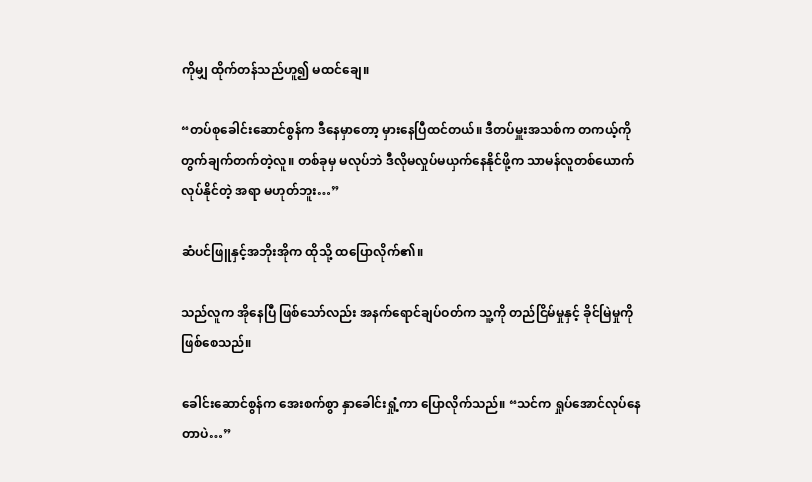ကိုမျှ ထိုက်တန်သည်ဟူ၍ မထင်ချေ။

“တပ်စုခေါင်းဆောင်စွန်က ဒီနေမှာတော့ မှားနေပြီထင်တယ်။ ဒီတပ်မှူးအသစ်က တကယ့်ကို တွက်ချက်တက်တဲ့လူ။ တစ်ခုမှ မလုပ်ဘဲ ဒီလိုမလှုပ်မယှက်နေနိုင်ဖို့က သာမန်လူတစ်ယောက် လုပ်နိုင်တဲ့ အရာ မဟုတ်ဘူး…”

ဆံပင်ဖြူနှင့်အဘိုးအိုက ထိုသို့ ထပြောလိုက်၏။

သည်လူက အိုနေပြီ ဖြစ်သော်လည်း အနက်ရောင်ချပ်ဝတ်က သူ့ကို တည်ငြိမ်မှုနှင့် ခိုင်မြဲမှုကို ဖြစ်စေသည်။

ခေါင်းဆောင်စွန်က အေးစက်စွာ နှာခေါင်းရှုံ့ကာ ပြောလိုက်သည်။ “သင်က ရှုပ်အောင်လုပ်နေတာပဲ…”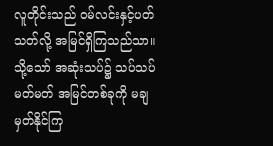လူတိုင်းသည် ဝမ်လင်းနှင့်ပတ်သတ်လို့ အမြင်ရှိကြသည်သာ။ သို့သော် အဆုံးသပ်၌ သပ်သပ်မတ်မတ် အမြင်တစ်ခုကို မချမှတ်နိုင်ကြ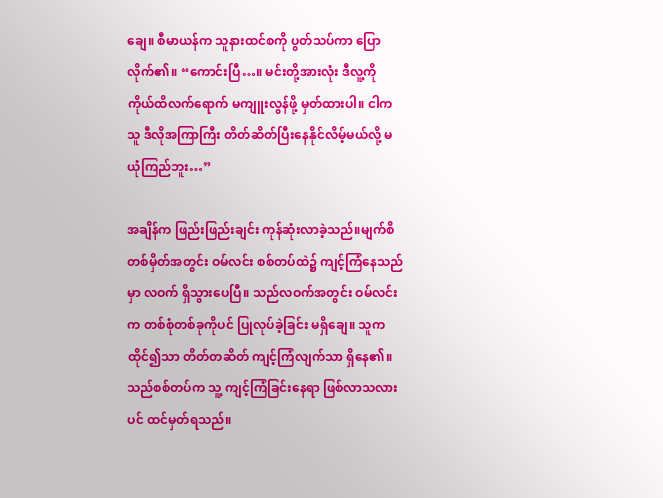ချေ။ စီမာယန်က သူနားထင်စကို ပွတ်သပ်ကာ ပြောလိုက်၏။ “ကောင်းပြီ…။ မင်းတို့အားလုံး ဒီလူ့ကို ကိုယ်ထိလက်ရောက် မကျူးလွန်ဖို့ မှတ်ထားပါ။ ငါက သူ ဒီလိုအကြာကြီး တိတ်ဆိတ်ပြီးနေနိုင်လိမ့်မယ်လို့ မယုံကြည်ဘူး…”

အချိန်က ဖြည်းဖြည်းချင်း ကုန်ဆုံးလာခဲ့သည်။မျက်စိတစ်မှိတ်အတွင်း ဝမ်လင်း စစ်တပ်ထဲ၌ ကျင့်ကြံနေသည်မှာ လဝက် ရှိသွားပေပြီ။ သည်လဝက်အတွင်း ဝမ်လင်းက တစ်စုံတစ်ခုကိုပင် ပြုလုပ်ခဲ့ခြင်း မရှိချေ။ သူက ထိုင်၍သာ တိတ်တဆိတ် ကျင့်ကြံလျက်သာ ရှိနေ၏။ သည်စစ်တပ်က သူ့ ကျင့်ကြံခြင်းနေရာ ဖြစ်လာသလားပင် ထင်မှတ်ရသည်။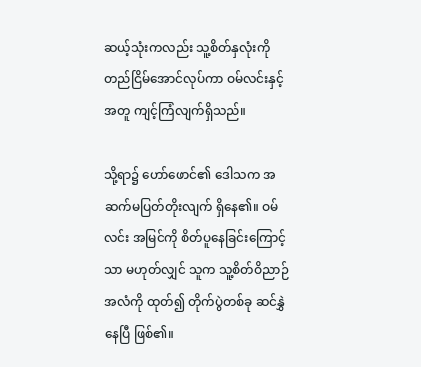ဆယ့်သုံးကလည်း သူ့စိတ်နှလုံးကို တည်ငြိမ်အောင်လုပ်ကာ ဝမ်လင်းနှင့်အတူ ကျင့်ကြံလျက်ရှိသည်။

သို့ရာ၌ ဟော်ဖောင်၏ ဒေါသက အဆက်မပြတ်တိုးလျက် ရှိနေ၏။ ဝမ်လင်း အမြင်ကို စိတ်ပူနေခြင်းကြောင့်သာ မဟုတ်လျှင် သူက သူ့စိတ်ဝိညာဉ်အလံကို ထုတ်၍ တိုက်ပွဲတစ်ခု ဆင်နွှဲနေပြီ ဖြစ်၏။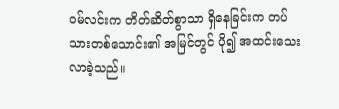ဝမ်လင်းက တိတ်ဆိတ်စွာသာ ရှိနေခြင်းက တပ်သားတစ်သောင်း၏ အမြင်တွင် ပို၍ အထင်းသေးလာခဲ့သည်။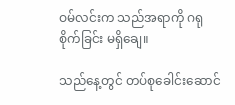ဝမ်လင်းက သည်အရာကို ဂရုစိုက်ခြင်း မရှိချေ။

သည်နေ့တွင် တပ်စုခေါင်းဆောင်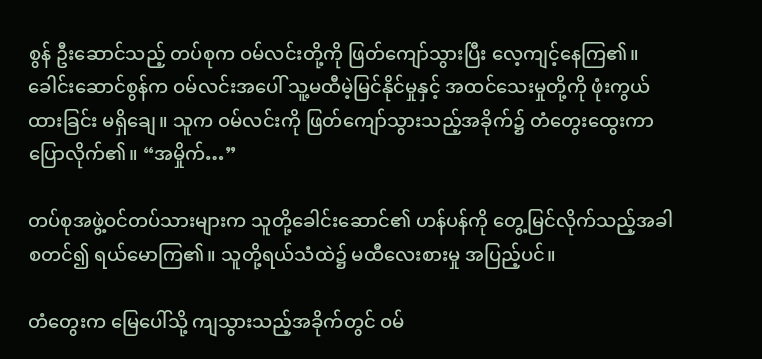စွန် ဦးဆောင်သည့် တပ်စုက ဝမ်လင်းတို့ကို ဖြတ်ကျော်သွားပြီး လေ့ကျင့်နေကြ၏။ ခေါင်းဆောင်စွန်က ဝမ်လင်းအပေါ် သူ့မထီမဲ့မြင်နိုင်မှုနှင့် အထင်သေးမှုတို့ကို ဖုံးကွယ်ထားခြင်း မရှိချေ။ သူက ဝမ်လင်းကို ဖြတ်ကျော်သွားသည့်အခိုက်၌ တံတွေးထွေးကာ ပြောလိုက်၏။ “အမှိုက်…”

တပ်စုအဖွဲ့ဝင်တပ်သားများက သူတို့ခေါင်းဆောင်၏ ဟန်ပန်ကို တွေ့မြင်လိုက်သည့်အခါ စတင်၍ ရယ်မောကြ၏။ သူတို့ရယ်သံထဲ၌ မထီလေးစားမှု အပြည့်ပင်။

တံတွေးက မြေပေါ်သို့ ကျသွားသည့်အခိုက်တွင် ဝမ်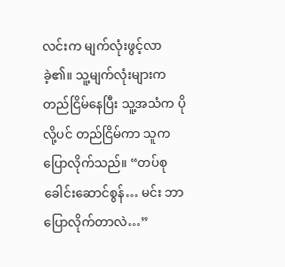လင်းက မျက်လုံးဖွင့်လာခဲ့၏။ သူ့မျက်လုံးများက တည်ငြိမ်နေပြီး သူ့အသံက ပိုလို့ပင် တည်ငြိမ်ကာ သူက ပြောလိုက်သည်။ “တပ်စုခေါင်းဆောင်စွန်… မင်း ဘာပြောလိုက်တာလဲ…”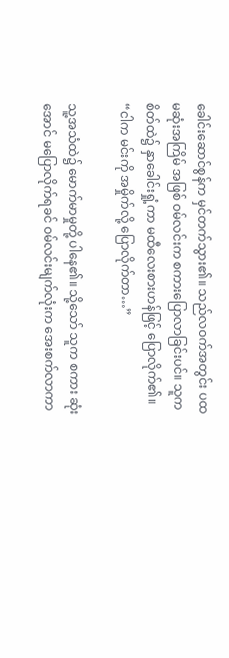ခေါင်းဆောင်စွန်က မှင်တက်သွား၏။ သည်လဝက်အတွင်း ပထမဆုံးအကြိမ် အဖြစ် ဝမ်လင်းက စကားပြောလာခြင်းပင်။ သူက စိတ်ထဲ၌ နှာခေါင်းရှုံ့ကာ မထီလေးစားဟန်ဖြင့် ပြောလိုက်၏။ “ငါက မင်းကို အမှိုက်လို့ ပြောလိုက်တာ…”

သူ့အသံထဲ၌ မောက်မာမှုတို့ ပါနေ၏။ သို့သော် သူက စကား ဆုံးအောင် မပြောလိုက်ရခင် ဝမ်လင်းမျက်လုံးက အေးစက်လာကာ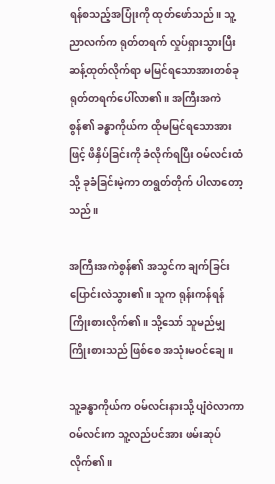ရန်စသည့်အပြုံးကို ထုတ်ဖော်သည်။ သူ့ညာလက်က ရုတ်တရက် လှုပ်ရှားသွားပြီး ဆန့်ထုတ်လိုက်ရာ မမြင်ရသောအားတစ်ခု ရုတ်တရက်ပေါ်လာ၏။ အကြီးအကဲစွန်၏ ခန္ဓာကိုယ်က ထိုမမြင်ရသောအားဖြင့် ဖိနှိပ်ခြင်းကို ခံလိုက်ရပြီး ဝမ်လင်းထံသို့ ခုခံခြင်းမဲ့ကာ တရွတ်တိုက် ပါလာတော့သည်။

အကြီးအကဲစွန်၏ အသွင်က ချက်ခြင်း ပြောင်းလဲသွား၏။ သူက ရုန်းကန်ရန် ကြိုးစားလိုက်၏။ သို့သော် သူမည်မျှ ကြိုးစားသည် ဖြစ်စေ အသုံးမဝင်ချေ။

သူ့ခန္ဓာကိုယ်က ဝမ်လင်းနားသို့ ပျံဝဲလာကာ ဝမ်လင်းက သူ့လည်ပင်အား ဖမ်းဆုပ်လိုက်၏။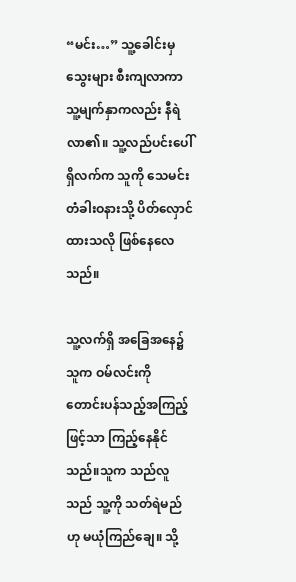“မင်း…” သူ့ခေါင်းမှ သွေးများ စီးကျလာကာ သူ့မျက်နှာကလည်း နီရဲလာ၏။ သူ့လည်ပင်းပေါ်ရှိလက်က သူကို သေမင်းတံခါးဝနားသို့ ပိတ်လှောင်ထားသလို ဖြစ်နေလေသည်။

သူ့လက်ရှိ အခြေအနေ၌ သူက ဝမ်လင်းကို တောင်းပန်သည့်အကြည့်ဖြင့်သာ ကြည့်နေနိုင်သည်။သူက သည်လူသည် သူ့ကို သတ်ရဲမည်ဟု မယုံကြည်ချေ။ သို့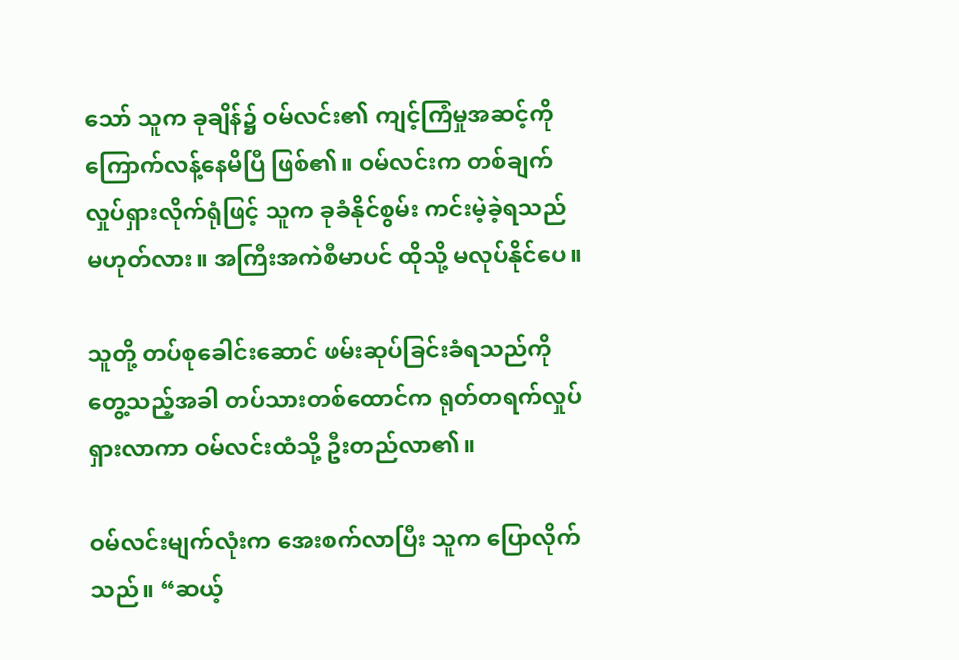သော် သူက ခုချိန်၌ ဝမ်လင်း၏ ကျင့်ကြံမှုအဆင့်ကို ကြောက်လန့်နေမိပြီ ဖြစ်၏။ ဝမ်လင်းက တစ်ချက်လှုပ်ရှားလိုက်ရုံဖြင့် သူက ခုခံနိုင်စွမ်း ကင်းမဲ့ခဲ့ရသည် မဟုတ်လား။ အကြီးအကဲစီမာပင် ထိုသို့ မလုပ်နိုင်ပေ။

သူတို့ တပ်စုခေါင်းဆောင် ဖမ်းဆုပ်ခြင်းခံရသည်ကို တွေ့သည့်အခါ တပ်သားတစ်ထောင်က ရုတ်တရက်လှုပ်ရှားလာကာ ဝမ်လင်းထံသို့ ဦးတည်လာ၏။

ဝမ်လင်းမျက်လုံးက အေးစက်လာပြီး သူက ပြောလိုက်သည်။ “ဆယ့်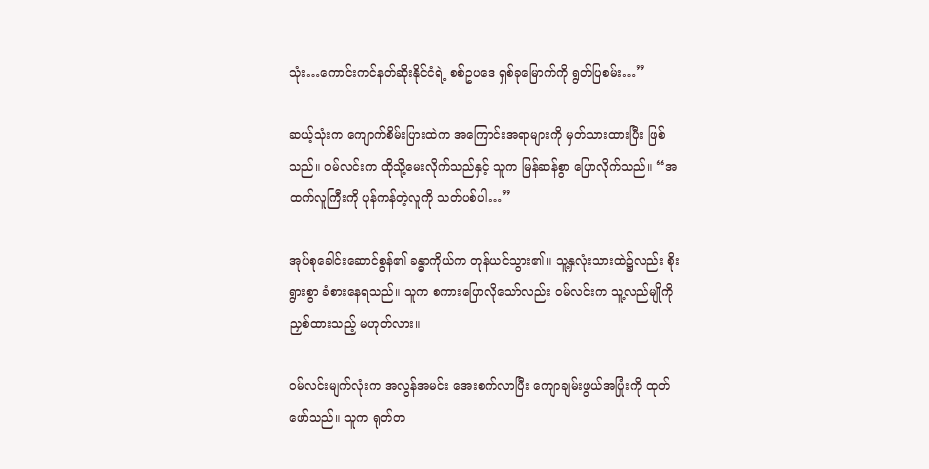သုံး…ကောင်းကင်နတ်ဆိုးနိုင်ငံရဲ့ စစ်ဥပဒေ ရှစ်ခုမြောက်ကို ရွတ်ပြစမ်း…”

ဆယ့်သုံးက ကျောက်စိမ်းပြားထဲက အကြောင်းအရာများကို မှတ်သားထားပြီး ဖြစ်သည်။ ဝမ်လင်းက ထိုသို့မေးလိုက်သည်နှင့် သူက မြန်ဆန်စွာ ပြောလိုက်သည်။ “အထက်လူကြီးကို ပုန်ကန်တဲ့လူကို သတ်ပစ်ပါ…”

အုပ်စုခေါင်းဆောင်စွန်၏ ခန္ဓာကိုယ်က တုန်ယင်သွား၏။ သူ့နှလုံးသားထဲ၌လည်း စိုးရွားစွာ ခံစားနေရသည်။ သူက စကားပြောလိုသော်လည်း ဝမ်လင်းက သူ့လည်မျိုကို ညှစ်ထားသည့် မဟုတ်လား။

ဝမ်လင်းမျက်လုံးက အလွန်အမင်း အေးစက်လာပြီး ကျောချမ်းဖွယ်အပြုံးကို ထုတ်ဖော်သည်။ သူက ရုတ်တ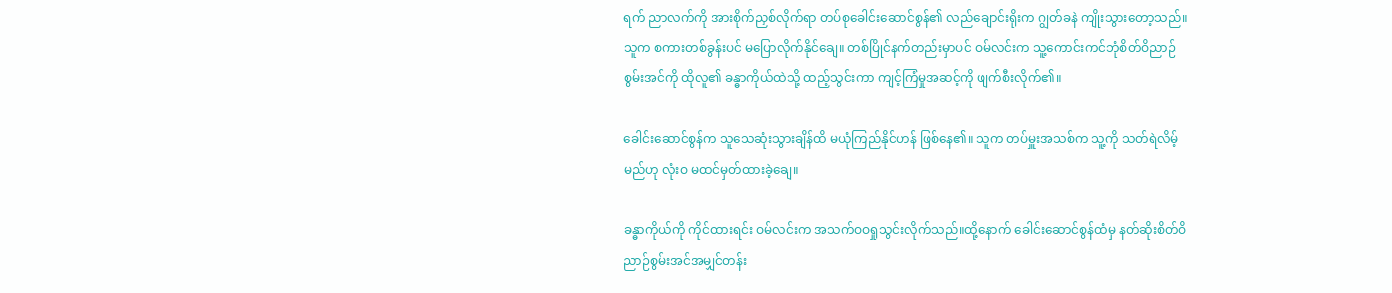ရက် ညာလက်ကို အားစိုက်ညှစ်လိုက်ရာ တပ်စုခေါင်းဆောင်စွန်၏ လည်ချောင်းရိုးက ဂျွတ်ခနဲ ကျိုးသွားတော့သည်။ သူက စကားတစ်ခွန်းပင် မပြောလိုက်နိုင်ချေ။ တစ်ပြိုင်နက်တည်းမှာပင် ဝမ်လင်းက သူ့ကောင်းကင်ဘုံစိတ်ဝိညာဉ်စွမ်းအင်ကို ထိုလူ၏ ခန္ဓာကိုယ်ထဲသို့ ထည့်သွင်းကာ ကျင့်ကြံမှုအဆင့်ကို ဖျက်စီးလိုက်၏။

ခေါင်းဆောင်စွန်က သူသေဆုံးသွားချိန်ထိ မယုံကြည်နိုင်ဟန် ဖြစ်နေ၏။ သူက တပ်မှူးအသစ်က သူ့ကို သတ်ရဲလိမ့်မည်ဟု လုံးဝ မထင်မှတ်ထားခဲ့ချေ။

ခန္ဓာကိုယ်ကို ကိုင်ထားရင်း ဝမ်လင်းက အသက်ဝဝရှုသွင်းလိုက်သည်။ထို့နောက် ခေါင်းဆောင်စွန်ထံမှ နတ်ဆိုးစိတ်ဝိညာဉ်စွမ်းအင်အမျှင်တန်း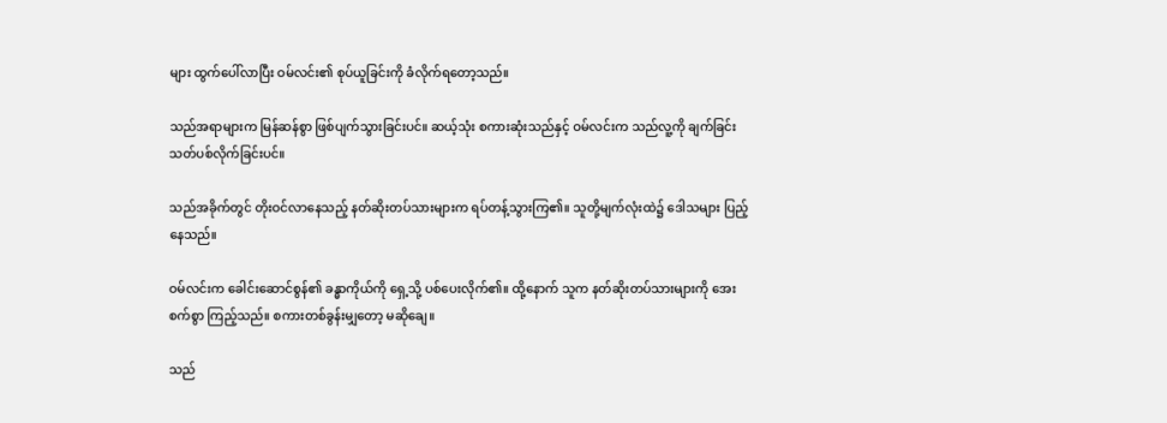များ ထွက်ပေါ်လာပြီး ဝမ်လင်း၏ စုပ်ယူခြင်းကို ခံလိုက်ရတော့သည်။

သည်အရာများက မြန်ဆန်စွာ ဖြစ်ပျက်သွားခြင်းပင်။ ဆယ့်သုံး စကားဆုံးသည်နှင့် ဝမ်လင်းက သည်လူ့ကို ချက်ခြင်း သတ်ပစ်လိုက်ခြင်းပင်။

သည်အခိုက်တွင် တိုးဝင်လာနေသည့် နတ်ဆိုးတပ်သားများက ရပ်တန့်သွားကြ၏။ သူတို့မျက်လုံးထဲ၌ ဒေါသများ ပြည့်နေသည်။

ဝမ်လင်းက ခေါင်းဆောင်စွန်၏ ခန္ဓာကိုယ်ကို ရှေ့သို့ ပစ်ပေးလိုက်၏။ ထို့နောက် သူက နတ်ဆိုးတပ်သားများကို အေးစက်စွာ ကြည့်သည်။ စကားတစ်ခွန်းမျှတော့ မဆိုချေ။

သည်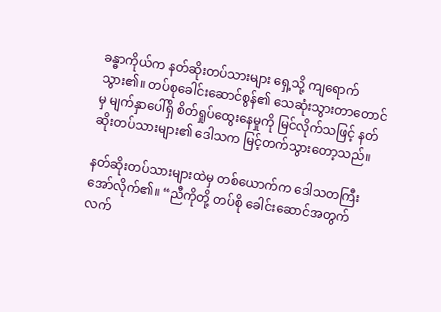ခန္ဓာကိုယ်က နတ်ဆိုးတပ်သားများ ရှေ့သို့ ကျရောက်သွား၏။ တပ်စုခေါင်းဆောင်စွန်၏ သေဆုံးသွားတာတောင်မှ မျက်နှာပေါ်ရှိ စိတ်ရှုပ်ထွေးနေမှုကို မြင်လိုက်သဖြင့် နတ်ဆိုးတပ်သားများ၏ ဒေါသက မြင့်တက်သွားတော့သည်။

နတ်ဆိုးတပ်သားများထဲမှ တစ်ယောက်က ဒေါသတကြီး အော်လိုက်၏။ “ညီကိုတို့ တပ်စို ခေါင်းဆောင်အတွက် လက်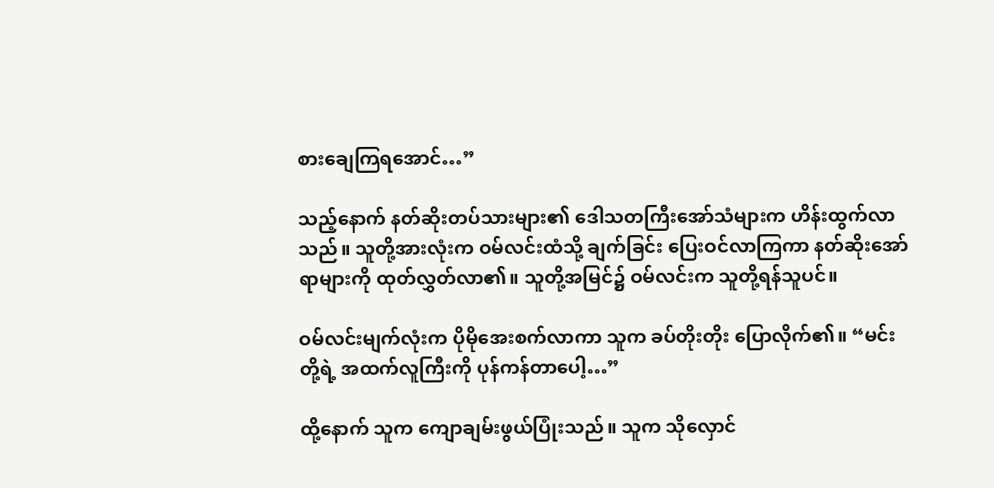စားချေကြရအောင်…”

သည့်နောက် နတ်ဆိုးတပ်သားများ၏ ဒေါသတကြီးအော်သံများက ဟိန်းထွက်လာသည်။ သူတို့အားလုံးက ဝမ်လင်းထံသို့ ချက်ခြင်း ပြေးဝင်လာကြကာ နတ်ဆိုးအော်ရာများကို ထုတ်လွှတ်လာ၏။ သူတို့အမြင်၌ ဝမ်လင်းက သူတို့ရန်သူပင်။

ဝမ်လင်းမျက်လုံးက ပိုမိုအေးစက်လာကာ သူက ခပ်တိုးတိုး ပြောလိုက်၏။ “မင်းတို့ရဲ့ အထက်လူကြီးကို ပုန်ကန်တာပေါ့…”

ထို့နောက် သူက ကျောချမ်းဖွယ်ပြုံးသည်။ သူက သိုလှောင်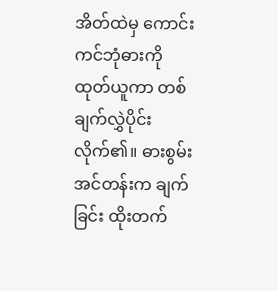အိတ်ထဲမှ ကောင်းကင်ဘုံဓားကို ထုတ်ယူကာ တစ်ချက်လွှဲပိုင်းလိုက်၏။ ဓားစွမ်းအင်တန်းက ချက်ခြင်း ထိုးတက်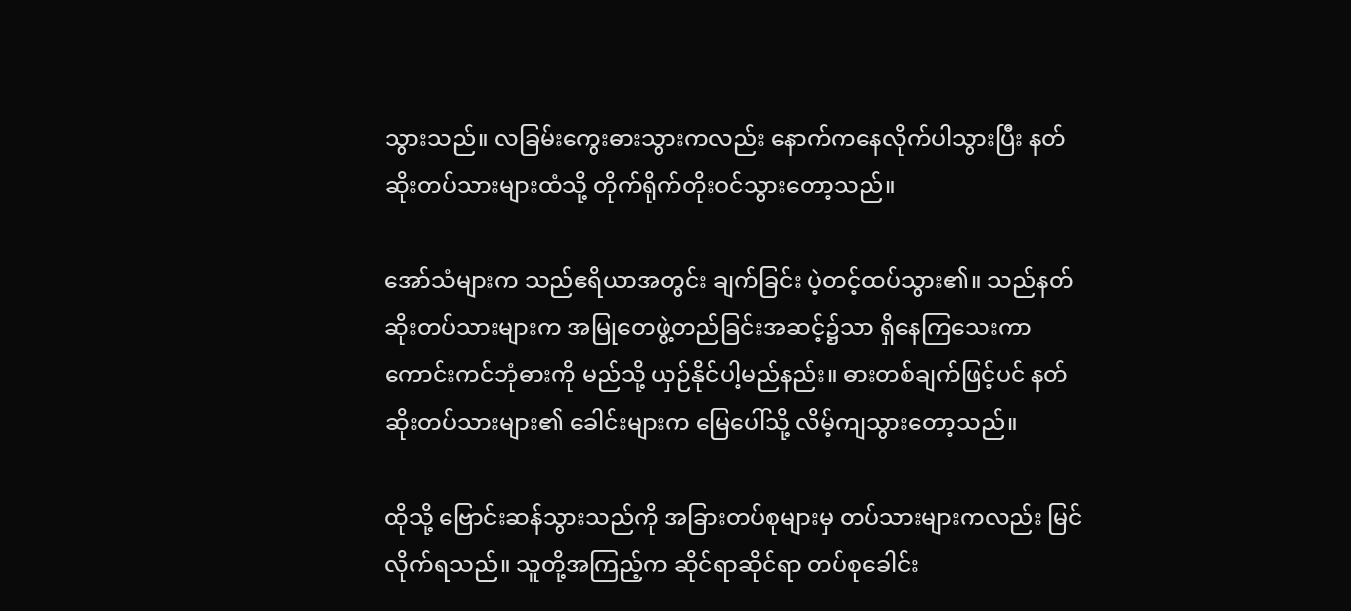သွားသည်။ လခြမ်းကွေးဓားသွားကလည်း နောက်ကနေလိုက်ပါသွားပြီး နတ်ဆိုးတပ်သားများထံသို့ တိုက်ရိုက်တိုးဝင်သွားတော့သည်။

အော်သံများက သည်ဧရိယာအတွင်း ချက်ခြင်း ပဲ့တင့်ထပ်သွား၏။ သည်နတ်ဆိုးတပ်သားများက အမြုတေဖွဲ့တည်ခြင်းအဆင့်၌သာ ရှိနေကြသေးကာ ကောင်းကင်ဘုံဓားကို မည်သို့ ယှဉ်နိုင်ပါ့မည်နည်း။ ဓားတစ်ချက်ဖြင့်ပင် နတ်ဆိုးတပ်သားများ၏ ခေါင်းများက မြေပေါ်သို့ လိမ့်ကျသွားတော့သည်။

ထိုသို့ ဗြောင်းဆန်သွားသည်ကို အခြားတပ်စုများမှ တပ်သားများကလည်း မြင်လိုက်ရသည်။ သူတို့အကြည့်က ဆိုင်ရာဆိုင်ရာ တပ်စုခေါင်း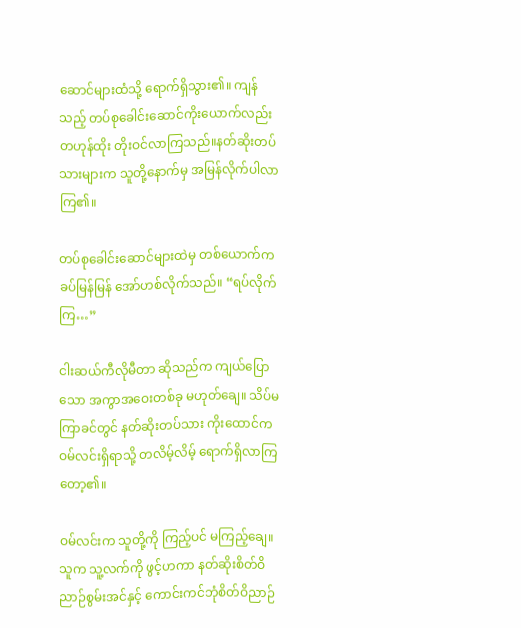ဆောင်များထံသို့ ရောက်ရှိသွား၏။ ကျန်သည့် တပ်စုခေါင်းဆောင်ကိုးယောက်လည်း တဟုန်ထိုး တိုးဝင်လာကြသည်။နတ်ဆိုးတပ်သားများက သူတို့နောက်မှ အမြန်လိုက်ပါလာကြ၏။

တပ်စုခေါင်းဆောင်များထဲမှ တစ်ယောက်က ခပ်မြန်မြန် အော်ဟစ်လိုက်သည်။ “ရပ်လိုက်ကြ…”

ငါးဆယ်ကီလိုမီတာ ဆိုသည်က ကျယ်ပြောသော အကွာအဝေးတစ်ခု မဟုတ်ချေ။ သိပ်မကြာခင်တွင် နတ်ဆိုးတပ်သား ကိုးထောင်က ဝမ်လင်းရှိရာသို့ တလိမ့်လိမ့် ရောက်ရှိလာကြတော့၏။

ဝမ်လင်းက သူတို့ကို ကြည့်ပင် မကြည့်ချေ။ သူက သူ့လက်ကို ဖွင့်ဟကာ နတ်ဆိုးစိတ်ဝိညာဉ်စွမ်းအင်နှင့် ကောင်းကင်ဘုံစိတ်ဝိညာဉ်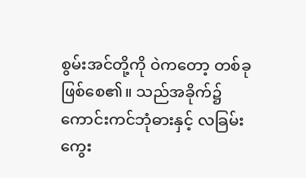စွမ်းအင်တို့ကို ဝဲကတော့ တစ်ခု ဖြစ်စေ၏။ သည်အခိုက်၌ ကောင်းကင်ဘုံဓားနှင့် လခြမ်းကွေး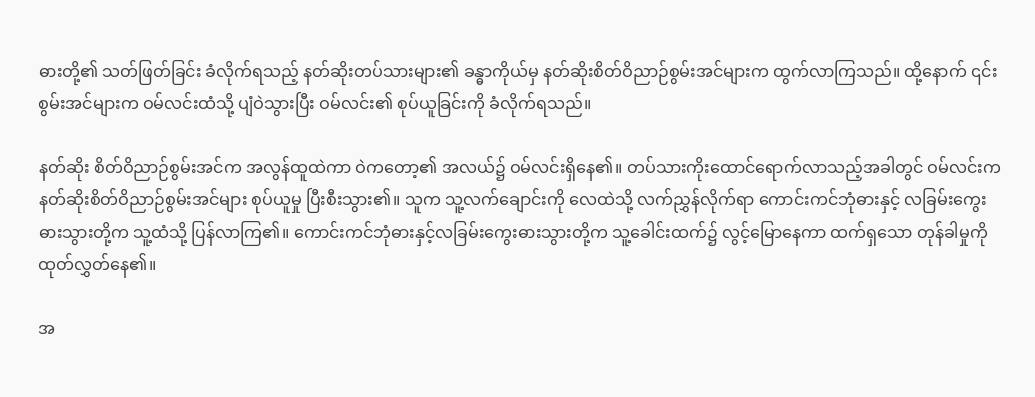ဓားတို့၏ သတ်ဖြတ်ခြင်း ခံလိုက်ရသည့် နတ်ဆိုးတပ်သားများ၏ ခန္ဓာကိုယ်မှ နတ်ဆိုးစိတ်ဝိညာဉ်စွမ်းအင်များက ထွက်လာကြသည်။ ထို့နောက် ၎င်းစွမ်းအင်များက ဝမ်လင်းထံသို့ ပျံဝဲသွားပြီး ဝမ်လင်း၏ စုပ်ယူခြင်းကို ခံလိုက်ရသည်။

နတ်ဆိုး စိတ်ဝိညာဉ်စွမ်းအင်က အလွန်ထူထဲကာ ဝဲကတော့၏ အလယ်၌ ဝမ်လင်းရှိနေ၏။ တပ်သားကိုးထောင်ရောက်လာသည့်အခါတွင် ဝမ်လင်းက နတ်ဆိုးစိတ်ဝိညာဉ်စွမ်းအင်များ စုပ်ယူမှု ပြီးစီးသွား၏။ သူက သူ့လက်ချောင်းကို လေထဲသို့ လက်ညွှန်လိုက်ရာ ကောင်းကင်ဘုံဓားနှင့် လခြမ်းကွေးဓားသွားတို့က သူ့ထံသို့ ပြန်လာကြ၏။ ကောင်းကင်ဘုံဓားနှင့်လခြမ်းကွေးဓားသွားတို့က သူ့ခေါင်းထက်၌ လွင့်မြောနေကာ ထက်ရှသော တုန်ခါမှုကို ထုတ်လွှတ်နေ၏။

အ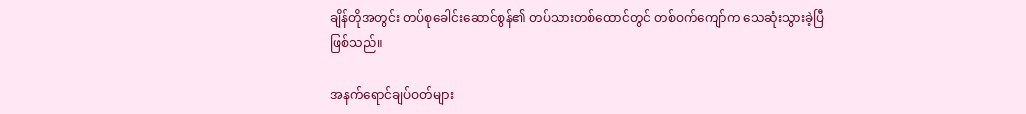ချိန်တိုအတွင်း တပ်စုခေါင်းဆောင်စွန်၏ တပ်သားတစ်ထောင်တွင် တစ်ဝက်ကျော်က သေဆုံးသွားခဲ့ပြီ ဖြစ်သည်။

အနက်ရောင်ချပ်ဝတ်များ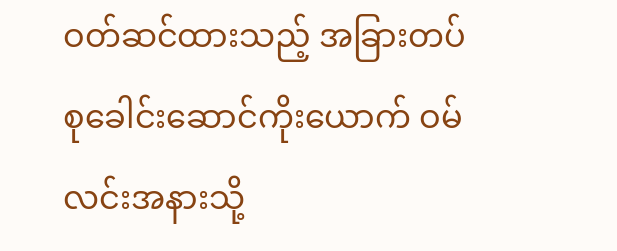ဝတ်ဆင်ထားသည့် အခြားတပ်စုခေါင်းဆောင်ကိုးယောက် ဝမ်လင်းအနားသို့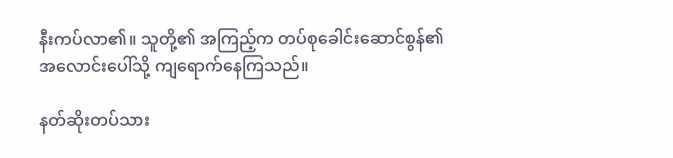နီးကပ်လာ၏။ သူတို့၏ အကြည့်က တပ်စုခေါင်းဆောင်စွန်၏ အလောင်းပေါ်သို့ ကျရောက်နေကြသည်။

နတ်ဆိုးတပ်သား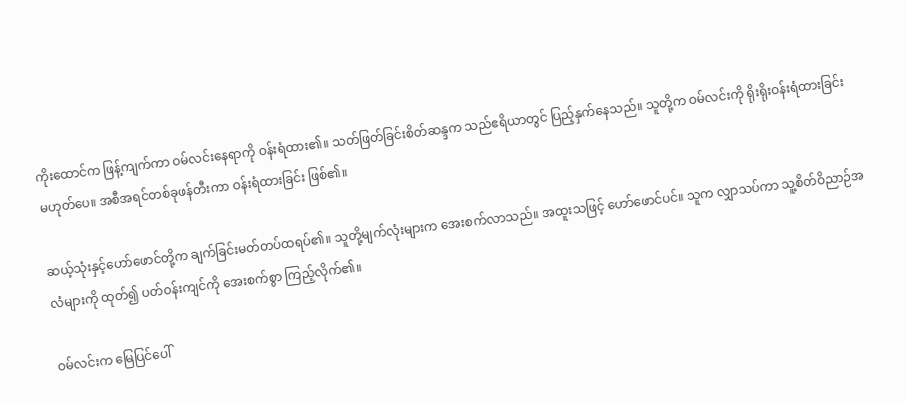ကိုးထောင်က ဖြန့်ကျက်ကာ ဝမ်လင်းနေရာကို ဝန်းရံထား၏။ သတ်ဖြတ်ခြင်းစိတ်ဆန္ဒက သည်ဧရိယာတွင် ပြည့်နှက်နေသည်။ သူတို့က ဝမ်လင်းကို ရိုးရိုးဝန်းရံထားခြင်း မဟုတ်ပေ။ အစီအရင်တစ်ခုဖန်တီးကာ ဝန်းရံထားခြင်း ဖြစ်၏။

ဆယ့်သုံးနှင့်ဟော်ဖောင်တို့က ချက်ခြင်းမတ်တပ်ထရပ်၏။ သူတို့မျက်လုံးများက အေးစက်လာသည်။ အထူးသဖြင့် ဟော်ဖောင်ပင်။ သူက လျှာသပ်ကာ သူ့စိတ်ဝိညာဉ်အလံများကို ထုတ်၍ ပတ်ဝန်းကျင်ကို အေးစက်စွာ ကြည့်လိုက်၏။

ဝမ်လင်းက မြေပြင်ပေါ်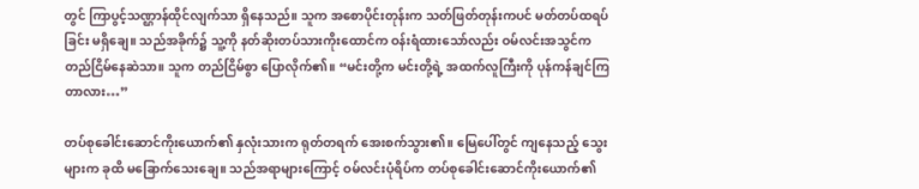တွင် ကြာပွင့်သဏ္ဌာန်ထိုင်လျက်သာ ရှိနေသည်။ သူက အစောပိုင်းတုန်းက သတ်ဖြတ်တုန်းကပင် မတ်တပ်ထရပ်ခြင်း မရှိချေ။ သည်အခိုက်၌ သူ့ကို နတ်ဆိုးတပ်သားကိုးထောင်က ဝန်းရံထားသော်လည်း ဝမ်လင်းအသွင်က တည်ငြိမ်နေဆဲသာ။ သူက တည်ငြိမ်စွာ ပြောလိုက်၏။ “မင်းတို့က မင်းတို့ရဲ့ အထက်လူကြီးကို ပုန်ကန်ချင်ကြတာလား…”

တပ်စုခေါင်းဆောင်ကိုးယောက်၏ နှလုံးသားက ရုတ်တရက် အေးစက်သွား၏။ မြေပေါ်တွင် ကျနေသည့် သွေးများက ခုထိ မခြောက်သေးချေ။ သည်အရာများကြောင့် ဝမ်လင်းပုံရိပ်က တပ်စုခေါင်းဆောင်ကိုးယောက်၏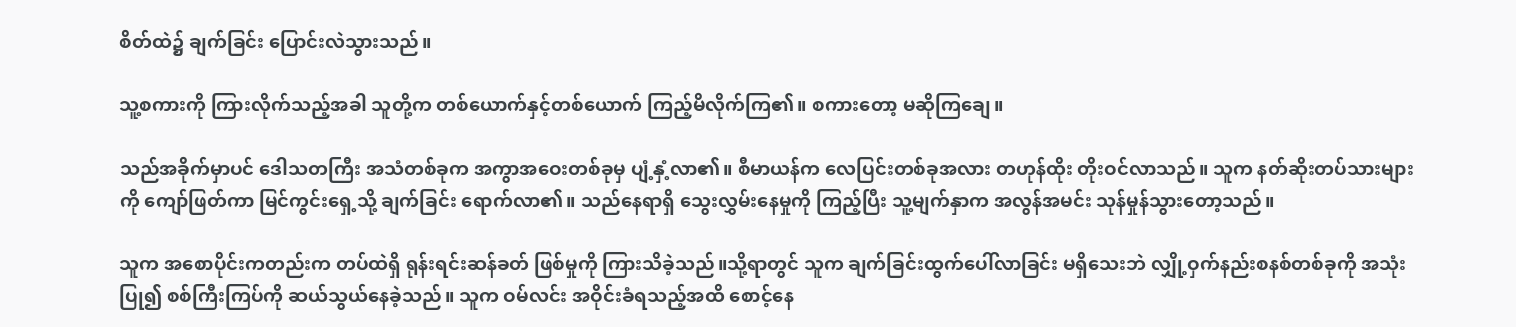စိတ်ထဲ၌ ချက်ခြင်း ပြောင်းလဲသွားသည်။

သူ့စကားကို ကြားလိုက်သည့်အခါ သူတို့က တစ်ယောက်နှင့်တစ်ယောက် ကြည့်မိလိုက်ကြ၏။ စကားတော့ မဆိုကြချေ။

သည်အခိုက်မှာပင် ဒေါသတကြီး အသံတစ်ခုက အကွာအဝေးတစ်ခုမှ ပျံ့နှံ့လာ၏။ စီမာယန်က လေပြင်းတစ်ခုအလား တဟုန်ထိုး တိုးဝင်လာသည်။ သူက နတ်ဆိုးတပ်သားများကို ကျော်ဖြတ်ကာ မြင်ကွင်းရှေ့သို့ ချက်ခြင်း ရောက်လာ၏။ သည်နေရာရှိ သွေးလွှမ်းနေမှုကို ကြည့်ပြီး သူ့မျက်နှာက အလွန်အမင်း သုန်မှုန်သွားတော့သည်။

သူက အစောပိုင်းကတည်းက တပ်ထဲရှိ ရုန်းရင်းဆန်ခတ် ဖြစ်မှုကို ကြားသိခဲ့သည်။သို့ရာတွင် သူက ချက်ခြင်းထွက်ပေါ်လာခြင်း မရှိသေးဘဲ လျှို့ဝှက်နည်းစနစ်တစ်ခုကို အသုံးပြု၍ စစ်ကြီးကြပ်ကို ဆယ်သွယ်နေခဲ့သည်။ သူက ဝမ်လင်း အဝိုင်းခံရသည့်အထိ စောင့်နေ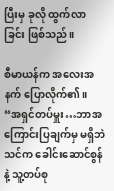ပြီးမှ ခုလို ထွက်လာခြင်း ဖြစ်သည်။

စီမာယန်က အလေးအနက် ပြောလိုက်၏။ “အရှင်တပ်မှူး…ဘာအကြောင်းပြချက်မှ မရှိဘဲ သင်က ခေါင်းဆောင်စွန်နဲ့ သူ့တပ်စု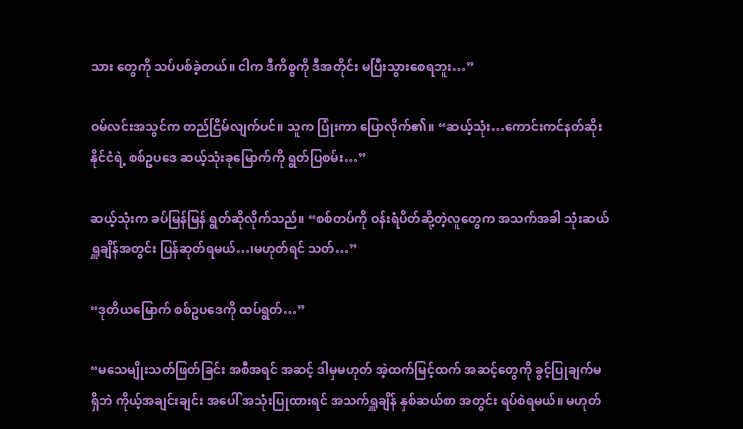သား တွေကို သပ်ပစ်ခဲ့တယ်။ ငါက ဒီကိစ္စကို ဒီအတိုင်း မပြီးသွားစေရဘူး…”

ဝမ်လင်းအသွင်က တည်ငြိမ်လျက်ပင်။ သူက ပြုံးကာ ပြောလိုက်၏။ “ဆယ့်သုံး…ကောင်းကင်နတ်ဆိုးနိုင်ငံရဲ့ စစ်ဥပဒေ ဆယ့်သုံးခုမြောက်ကို ရွတ်ပြစမ်း…”

ဆယ့်သုံးက ခပ်မြန်မြန် ရွတ်ဆိုလိုက်သည်။ “စစ်တပ်ကို ဝန်းရံပိတ်ဆို့တဲ့လူတွေက အသက်အခါ သုံးဆယ်ရှူချိန်အတွင်း ပြန်ဆုတ်ရမယ်…၊မဟုတ်ရင် သတ်…”

“ဒုတိယမြောက် စစ်ဥပဒေကို ထပ်ရွတ်…”

“မသေမျိုးသတ်ဖြတ်ခြင်း အစီအရင် အဆင့် ဒါမှမဟုတ် အဲ့ထက်မြင့်ထက် အဆင့်တွေကို ခွင့်ပြုချက်မရှိဘဲ ကိုယ့်အချင်းချင်း အပေါ် အသုံးပြုထားရင် အသက်ရှူချိန် နှစ်ဆယ်စာ အတွင်း ရပ်စဲရမယ်။ မဟုတ်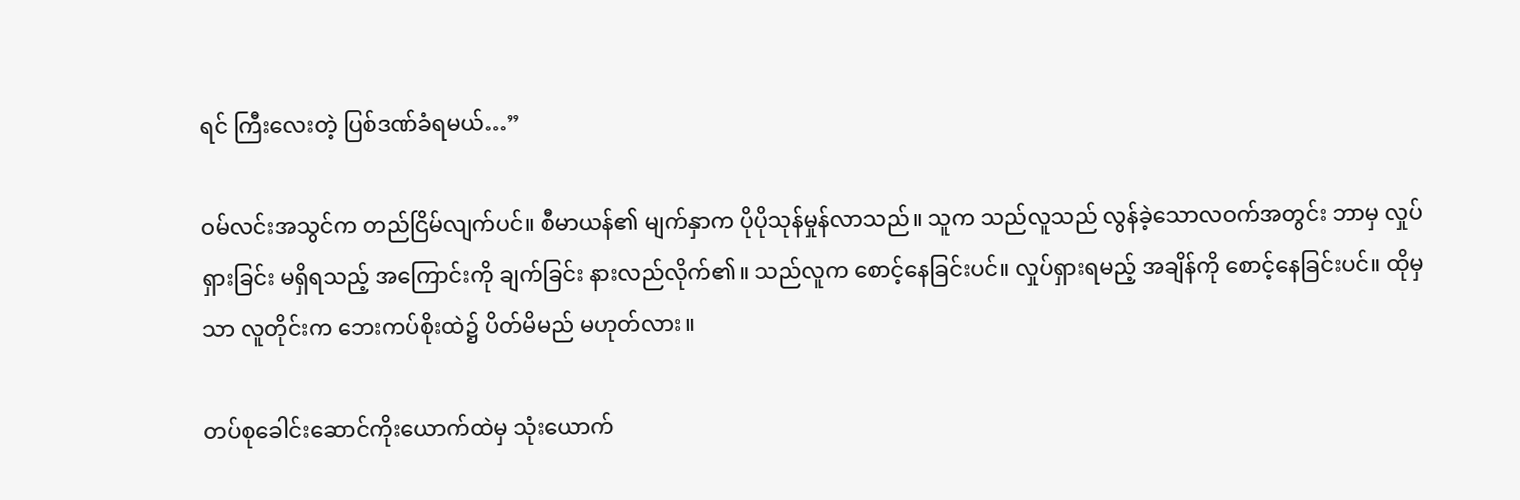ရင် ကြီးလေးတဲ့ ပြစ်ဒဏ်ခံရမယ်…”

ဝမ်လင်းအသွင်က တည်ငြိမ်လျက်ပင်။ စီမာယန်၏ မျက်နှာက ပိုပိုသုန်မှုန်လာသည်။ သူက သည်လူသည် လွန်ခဲ့သောလဝက်အတွင်း ဘာမှ လှုပ်ရှားခြင်း မရှိရသည့် အကြောင်းကို ချက်ခြင်း နားလည်လိုက်၏။ သည်လူက စောင့်နေခြင်းပင်။ လှုပ်ရှားရမည့် အချိန်ကို စောင့်နေခြင်းပင်။ ထိုမှသာ လူတိုင်းက ဘေးကပ်စိုးထဲ၌ ပိတ်မိမည် မဟုတ်လား။

တပ်စုခေါင်းဆောင်ကိုးယောက်ထဲမှ သုံးယောက်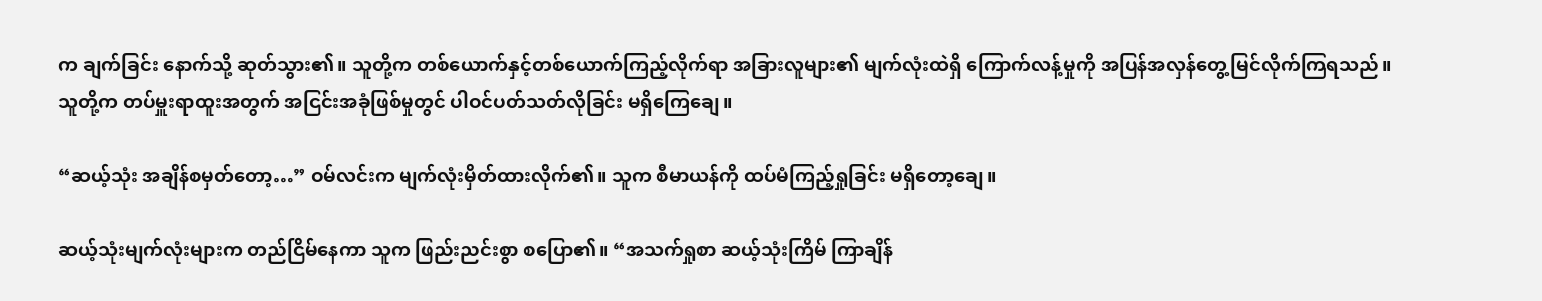က ချက်ခြင်း နောက်သို့ ဆုတ်သွား၏။ သူတို့က တစ်ယောက်နှင့်တစ်ယောက်ကြည့်လိုက်ရာ အခြားလူများ၏ မျက်လုံးထဲရှိ ကြောက်လန့်မှုကို အပြန်အလှန်တွေ့မြင်လိုက်ကြရသည်။ သူတို့က တပ်မှူးရာထူးအတွက် အငြင်းအခုံဖြစ်မှုတွင် ပါဝင်ပတ်သတ်လိုခြင်း မရှိကြေချေ။

“ဆယ့်သုံး အချိန်စမှတ်တော့…” ဝမ်လင်းက မျက်လုံးမှိတ်ထားလိုက်၏။ သူက စီမာယန်ကို ထပ်မံကြည့်ရှုခြင်း မရှိတော့ချေ။

ဆယ့်သုံးမျက်လုံးများက တည်ငြိမ်နေကာ သူက ဖြည်းညင်းစွာ စပြော၏။ “အသက်ရှုစာ ဆယ့်သုံးကြိမ် ကြာချိန်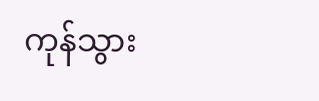ကုန်သွား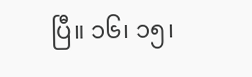ပြီ။ ၁၆၊ ၁၅၊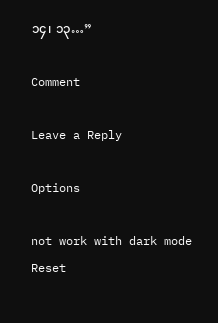၁၄၊ ၁၃…”

Comment

Leave a Reply

Options

not work with dark mode
Reset